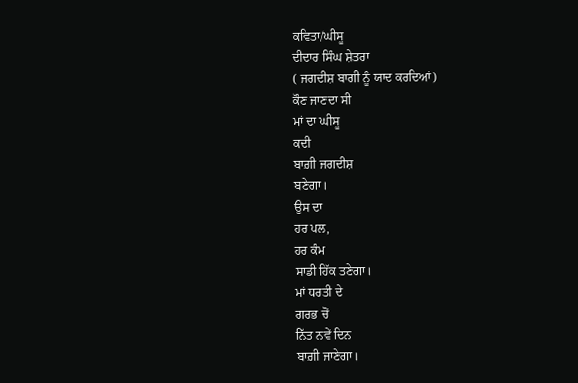ਕਵਿਤਾ/ਘੀਸੂ
ਦੀਦਾਰ ਸਿੰਘ ਸ਼ੇਤਰਾ
( ਜਗਦੀਸ਼ ਬਾਗੀ ਨੂੰ ਯਾਦ ਕਰਦਿਆਂ)
ਕੌਣ ਜਾਣਦਾ ਸੀ
ਮਾਂ ਦਾ ਘੀਸੂ
ਕਦੀ
ਬਾਗ਼ੀ ਜਗਦੀਸ਼
ਬਣੇਗਾ।
ਉਸ ਦਾ
ਹਰ ਪਲ,
ਹਰ ਕੰਮ
ਸਾਡੀ ਹਿੱਕ ਤਣੇਗਾ।
ਮਾਂ ਧਰਤੀ ਦੇ
ਗਰਭ ਚੋਂ
ਨਿੱਤ ਨਵੇਂ ਦਿਨ
ਬਾਗ਼ੀ ਜਾਣੇਗਾ।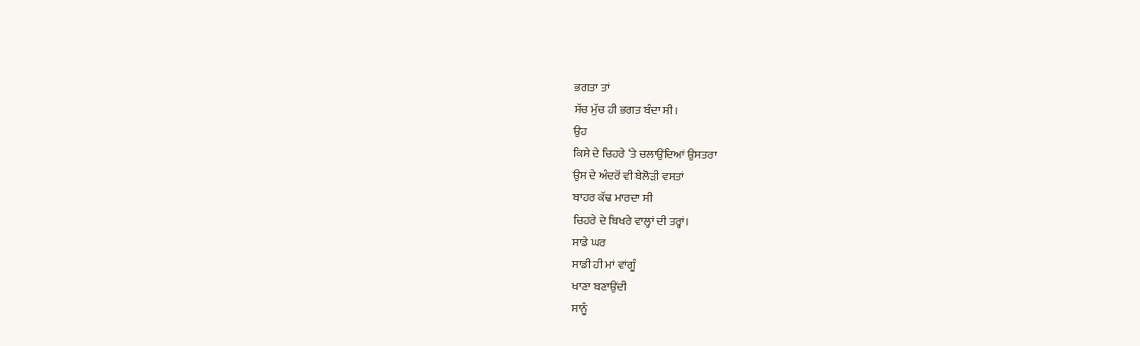ਭਗਤਾ ਤਾਂ
ਸੱਚ ਮੁੱਚ ਹੀ ਭਗਤ ਬੰਦਾ ਸੀ।
ਉਹ
ਕਿਸੇ ਦੇ ਚਿਹਰੇ ‘ਤੇ ਚਲਾਉਂਦਿਆਂ ਉਸਤਰਾ
ਉਸ ਦੇ ਅੰਦਰੋਂ ਵੀ ਬੇਲੋੜੀ ਵਸਤਾਂ
ਬਾਹਰ ਕੱਢ ਮਾਰਦਾ ਸੀ
ਚਿਹਰੇ ਦੇ ਬਿਖਰੇ ਵਾਲ੍ਹਾਂ ਦੀ ਤਰ੍ਹਾਂ।
ਸਾਡੇ ਘਰ
ਸਾਡੀ ਹੀ ਮਾਂ ਵਾਂਗੂੰ
ਖਾਣਾ ਬਣਾਉਂਦੀ
ਸਾਨੂੰ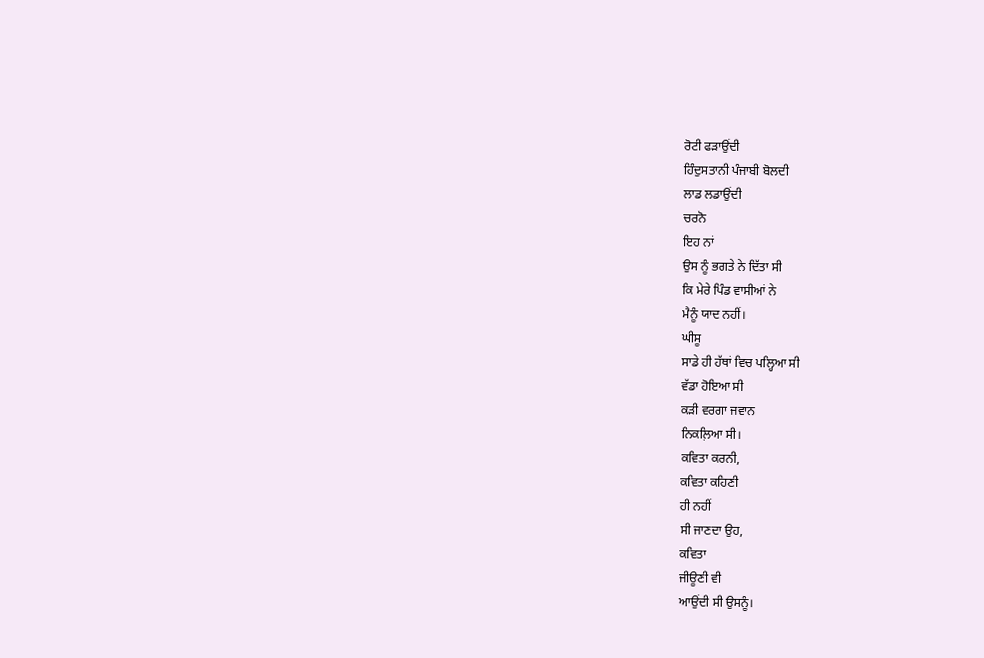ਰੋਟੀ ਫੜਾਉਂਦੀ
ਹਿੰਦੁਸਤਾਨੀ ਪੰਜਾਬੀ ਬੋਲਦੀ
ਲਾਡ ਲਡਾਉਂਦੀ
ਚਰਨੋ
ਇਹ ਨਾਂ
ਉਸ ਨੂੰ ਭਗਤੇ ਨੇ ਦਿੱਤਾ ਸੀ
ਕਿ ਮੇਰੇ ਪਿੰਡ ਵਾਸੀਆਂ ਨੇ
ਮੈਨੂੰ ਯਾਦ ਨਹੀਂ।
ਘੀਸੂ
ਸਾਡੇ ਹੀ ਹੱਥਾਂ ਵਿਚ ਪਲ੍ਹਿਆ ਸੀ
ਵੱਡਾ ਹੋਇਆ ਸੀ
ਕੜੀ ਵਰਗਾ ਜਵਾਨ
ਨਿਕਲ਼ਿਆ ਸੀ।
ਕਵਿਤਾ ਕਰਨੀ,
ਕਵਿਤਾ ਕਹਿਣੀ
ਹੀ ਨਹੀਂ
ਸੀ ਜਾਣਦਾ ਉਹ,
ਕਵਿਤਾ
ਜੀਊਣੀ ਵੀ
ਆਉਂਦੀ ਸੀ ਉਸਨੂੰ।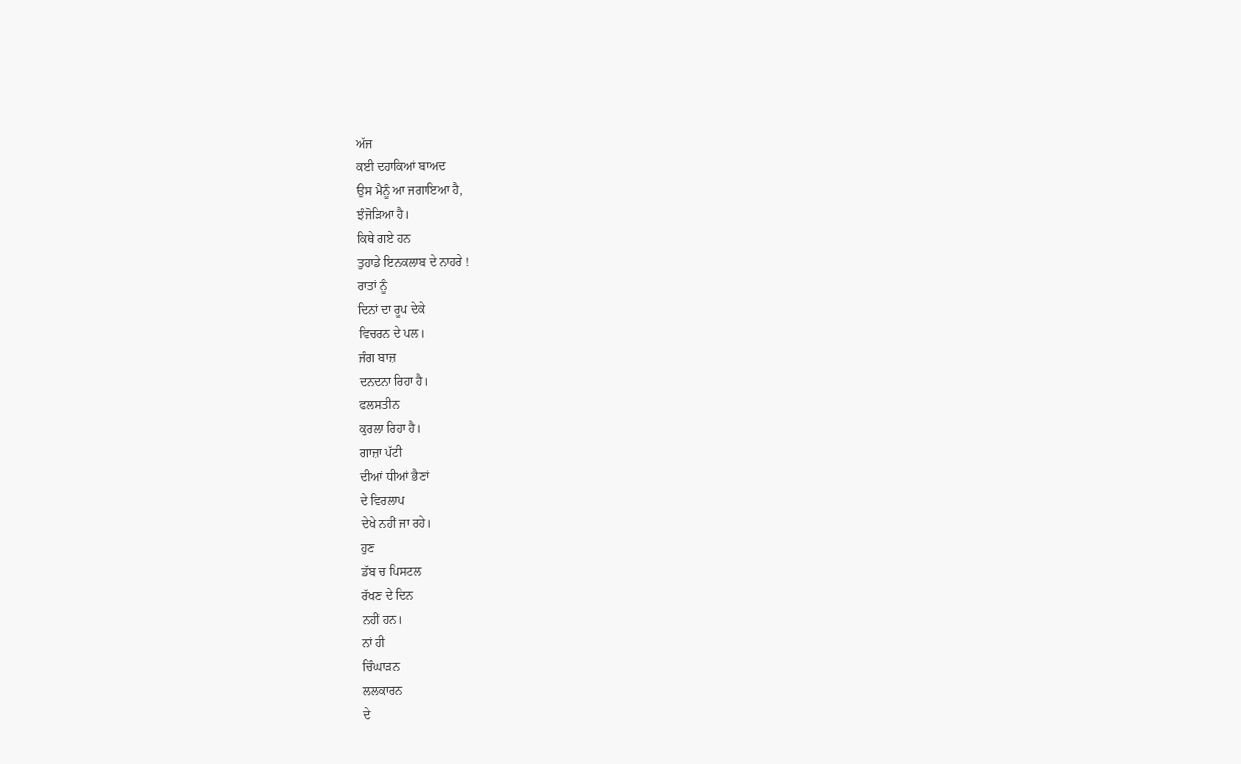ਅੱਜ
ਕਈ ਦਹਾਕਿਆਂ ਬਾਅਦ
ਉਸ ਮੈਨੂੰ ਆ ਜਗਾਇਆ ਹੈ,
ਝੰਜੋੜਿਆ ਹੈ।
ਕਿਥੇ ਗਏ ਹਨ
ਤੁਹਾਡੇ ਇਨਕਲਾਬ ਦੇ ਨਾਹਰੇ !
ਰਾਤਾਂ ਨੂੰ
ਦਿਨਾਂ ਦਾ ਰੂਪ ਦੇਕੇ
ਵਿਚਰਨ ਦੇ ਪਲ।
ਜੰਗ ਬਾਜ਼
ਦਨਦਨਾ ਰਿਹਾ ਹੈ।
ਫਲਸਤੀਨ
ਕੁਰਲਾ ਰਿਹਾ ਹੈ।
ਗਾਜ਼ਾ ਪੱਟੀ
ਦੀਆਂ ਧੀਆਂ ਭੈਣਾਂ
ਦੇ ਵਿਰਲਾਪ
ਦੇਖੇ ਨਹੀਂ ਜਾ ਰਹੇ।
ਹੁਣ
ਡੱਬ ਚ ਪਿਸਟਲ
ਰੱਖਣ ਦੇ ਦਿਨ
ਨਹੀਂ ਹਨ।
ਨਾਂ ਹੀ
ਚਿੰਘਾੜਨ
ਲਲਕਾਰਨ
ਦੇ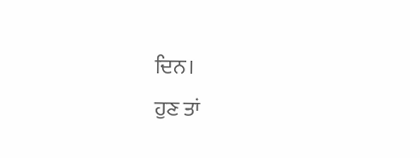ਦਿਨ।
ਹੁਣ ਤਾਂ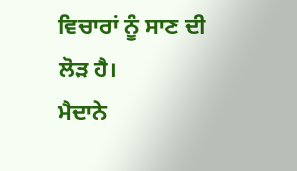ਵਿਚਾਰਾਂ ਨੂੰ ਸਾਣ ਦੀ
ਲੋੜ ਹੈ।
ਮੈਦਾਨੇ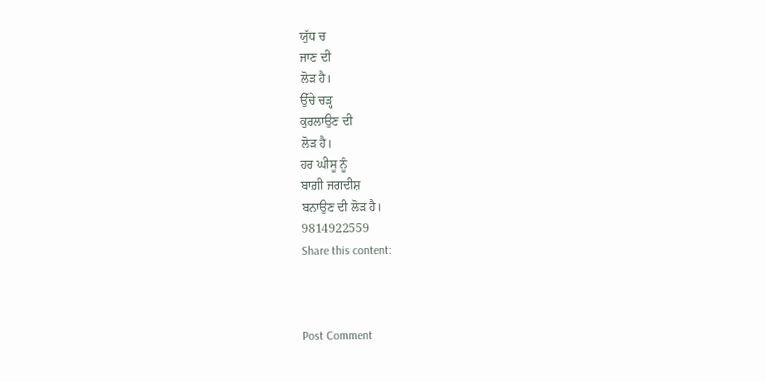ਯੁੱਧ ਚ
ਜਾਣ ਦੀ
ਲੋੜ ਹੈ।
ਉੱਚੇ ਚੜ੍ਹ
ਕੁਰਲਾਉਣ ਦੀ
ਲੋੜ ਹੈ।
ਹਰ ਘੀਸੂ ਨੂੰ
ਬਾਗ਼ੀ ਜਗਦੀਸ਼
ਬਨਾਉਣ ਦੀ ਲੋੜ ਹੈ।
9814922559
Share this content:



Post Comment